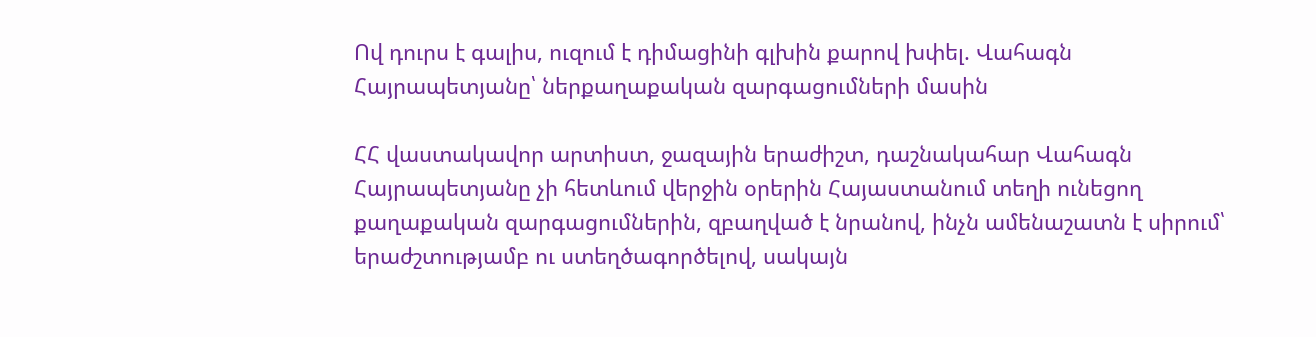Ով դուրս է գալիս, ուզում է դիմացինի գլխին քարով խփել. Վահագն Հայրապետյանը՝ ներքաղաքական զարգացումների մասին

ՀՀ վաստակավոր արտիստ, ջազային երաժիշտ, դաշնակահար Վահագն Հայրապետյանը չի հետևում վերջին օրերին Հայաստանում տեղի ունեցող քաղաքական զարգացումներին, զբաղված է նրանով, ինչն ամենաշատն է սիրում՝ երաժշտությամբ ու ստեղծագործելով, սակայն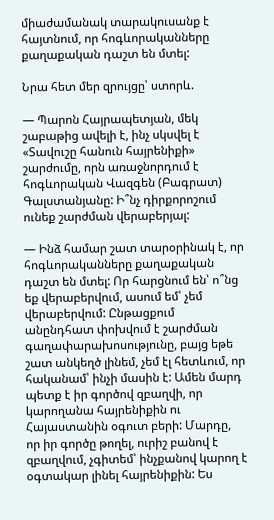միաժամանակ տարակուսանք է հայտնում, որ հոգևորականները քաղաքական դաշտ են մտել:

Նրա հետ մեր զրույցը՝ ստորև.

— Պարոն Հայրապետյան, մեկ շաբաթից ավելի է, ինչ սկսվել է «Տավուշը հանուն հայրենիքի» շարժումը, որն առաջնորդում է հոգևորական Վազգեն (Բագրատ) Գալստանյանը: Ի՞նչ դիրքորոշում ունեք շարժման վերաբերյալ:

— Ինձ համար շատ տարօրինակ է, որ հոգևորականները քաղաքական դաշտ են մտել: Որ հարցնում են՝ ո՞նց եք վերաբերվում, ասում եմ՝ չեմ վերաբերվում: Ընթացքում անընդհատ փոխվում է շարժման գաղափարախոսությունը, բայց եթե շատ անկեղծ լինեմ, չեմ էլ հետևում, որ հականամ՝ ինչի մասին է: Ամեն մարդ պետք է իր գործով զբաղվի, որ կարողանա հայրենիքին ու Հայաստանին օգուտ բերի: Մարդը, որ իր գործը թողել, ուրիշ բանով է զբաղվում, չգիտեմ՝ ինչքանով կարող է օգտակար լինել հայրենիքին: Ես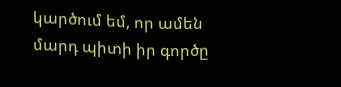կարծում եմ, որ ամեն մարդ պիտի իր գործը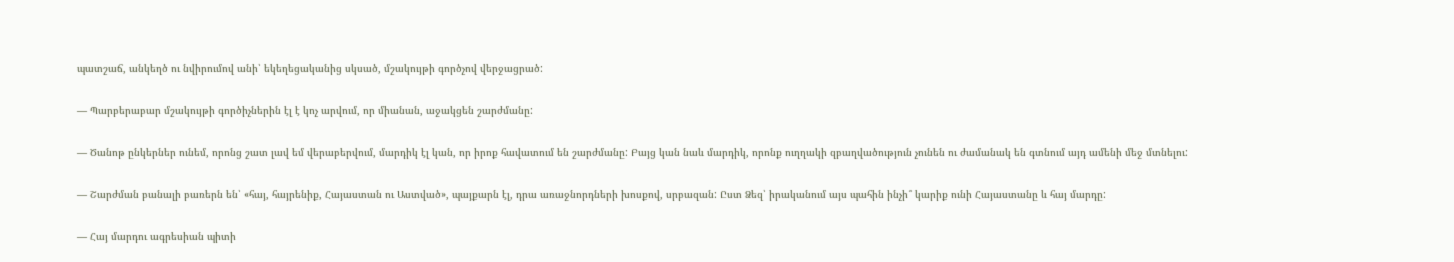պատշաճ, անկեղծ ու նվիրումով անի՝ եկեղեցականից սկսած, մշակույթի գործչով վերջացրած:

— Պարբերաբար մշակույթի գործիչներին էլ է կոչ արվում, որ միանան, աջակցեն շարժմանը:

— Ծանոթ ընկերներ ունեմ, որոնց շատ լավ եմ վերաբերվում, մարդիկ էլ կան, որ իրոք հավատում են շարժմանը: Բայց կան նաև մարդիկ, որոնք ուղղակի զբաղվածություն չունեն ու ժամանակ են գտնում այդ ամենի մեջ մտնելու:

— Շարժման բանալի բառերն են՝ «հայ, հայրենիք, Հայաստան ու Աստված», պայքարն էլ, դրա առաջնորդների խոսքով, սրբազան: Ըստ Ձեզ՝ իրականում այս պահին ինչի՞ կարիք ունի Հայաստանը և հայ մարդը:

— Հայ մարդու ագրեսիան պիտի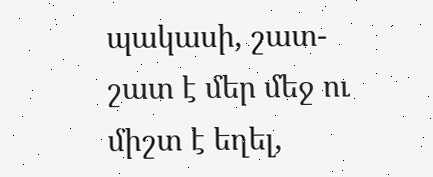պակասի, շատ-շատ է մեր մեջ ու միշտ է եղել,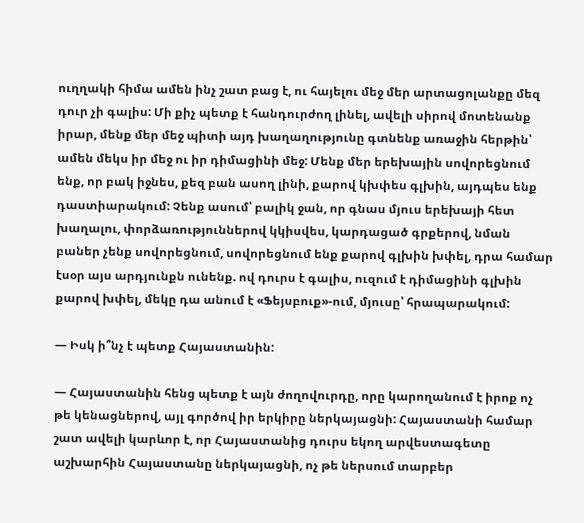ուղղակի հիմա ամեն ինչ շատ բաց է, ու հայելու մեջ մեր արտացոլանքը մեզ դուր չի գալիս: Մի քիչ պետք է հանդուրժող լինել, ավելի սիրով մոտենանք իրար, մենք մեր մեջ պիտի այդ խաղաղությունը գտնենք առաջին հերթին՝ ամեն մեկս իր մեջ ու իր դիմացինի մեջ: Մենք մեր երեխային սովորեցնում ենք, որ բակ իջնես, քեզ բան ասող լինի, քարով կխփես գլխին, այդպես ենք դաստիարակում: Չենք ասում՝ բալիկ ջան, որ գնաս մյուս երեխայի հետ խաղալու, փորձառություններով կկիսվես, կարդացած գրքերով, նման բաներ չենք սովորեցնում, սովորեցնում ենք քարով գլխին խփել, դրա համար էսօր այս արդյունքն ունենք. ով դուրս է գալիս, ուզում է դիմացինի գլխին քարով խփել, մեկը դա անում է «Ֆեյսբուք»-ում, մյուսը՝ հրապարակում:

— Իսկ ի՞նչ է պետք Հայաստանին:

— Հայաստանին հենց պետք է այն ժողովուրդը, որը կարողանում է իրոք ոչ թե կենացներով, այլ գործով իր երկիրը ներկայացնի: Հայաստանի համար շատ ավելի կարևոր է, որ Հայաստանից դուրս եկող արվեստագետը աշխարհին Հայաստանը ներկայացնի, ոչ թե ներսում տարբեր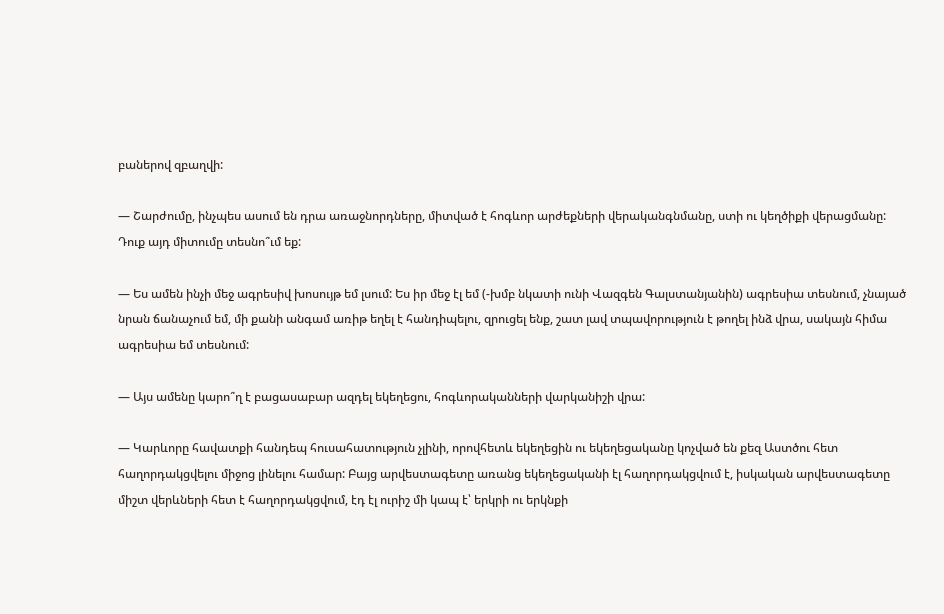բաներով զբաղվի:

— Շարժումը, ինչպես ասում են դրա առաջնորդները, միտված է հոգևոր արժեքների վերականգնմանը, ստի ու կեղծիքի վերացմանը: Դուք այդ միտումը տեսնո՞ւմ եք:

— Ես ամեն ինչի մեջ ագրեսիվ խոսույթ եմ լսում: Ես իր մեջ էլ եմ (-խմբ նկատի ունի Վազգեն Գալստանյանին) ագրեսիա տեսնում, չնայած նրան ճանաչում եմ, մի քանի անգամ առիթ եղել է հանդիպելու, զրուցել ենք, շատ լավ տպավորություն է թողել ինձ վրա, սակայն հիմա ագրեսիա եմ տեսնում:

— Այս ամենը կարո՞ղ է բացասաբար ազդել եկեղեցու, հոգևորականների վարկանիշի վրա:

— Կարևորը հավատքի հանդեպ հուսահատություն չլինի, որովհետև եկեղեցին ու եկեղեցականը կոչված են քեզ Աստծու հետ հաղորդակցվելու միջոց լինելու համար: Բայց արվեստագետը առանց եկեղեցականի էլ հաղորդակցվում է, իսկական արվեստագետը միշտ վերևների հետ է հաղորդակցվում, էդ էլ ուրիշ մի կապ է՝ երկրի ու երկնքի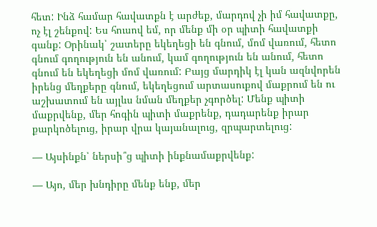հետ: Ինձ համար հավատքն է արժեք, մարդով չի իմ հավատքը, ոչ էլ շենքով: Ես հուսով եմ, որ մենք մի օր պիտի հավատքի գանք: Օրինակ՝ շատերը եկեղեցի են գնում, մոմ վառում, հետո գնում գողություն են անում, կամ գողություն են անում, հետո գնում են եկեղեցի մոմ վառում: Բայց մարդիկ էլ կան ազնվորեն իրենց մեղքերը գնում, եկեղեցում արտասուքով մաքրում են ու աշխատում են այլևս նման մեղքեր չգործել: Մենք պիտի մաքրվենք, մեր հոգին պիտի մաքրենք, դադարենք իրար քարկոծելուց, իրար վրա կայանալուց, զրպարտելուց:

— Այսինքն՝ ներսի՞ց պիտի ինքնամաքրվենք:

— Այո, մեր խնդիրը մենք ենք, մեր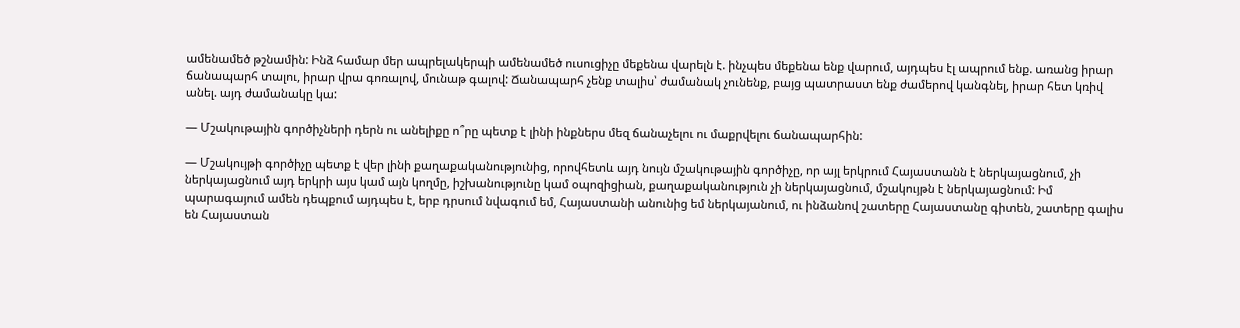ամենամեծ թշնամին: Ինձ համար մեր ապրելակերպի ամենամեծ ուսուցիչը մեքենա վարելն է. ինչպես մեքենա ենք վարում, այդպես էլ ապրում ենք. առանց իրար ճանապարհ տալու, իրար վրա գոռալով, մունաթ գալով: Ճանապարհ չենք տալիս՝ ժամանակ չունենք, բայց պատրաստ ենք ժամերով կանգնել, իրար հետ կռիվ անել. այդ ժամանակը կա:

— Մշակութային գործիչների դերն ու անելիքը ո՞րը պետք է լինի ինքներս մեզ ճանաչելու ու մաքրվելու ճանապարհին:

— Մշակույթի գործիչը պետք է վեր լինի քաղաքականությունից, որովհետև այդ նույն մշակութային գործիչը, որ այլ երկրում Հայաստանն է ներկայացնում, չի ներկայացնում այդ երկրի այս կամ այն կողմը, իշխանությունը կամ օպոզիցիան, քաղաքականություն չի ներկայացնում, մշակույթն է ներկայացնում: Իմ պարագայում ամեն դեպքում այդպես է, երբ դրսում նվագում եմ, Հայաստանի անունից եմ ներկայանում, ու ինձանով շատերը Հայաստանը գիտեն, շատերը գալիս են Հայաստան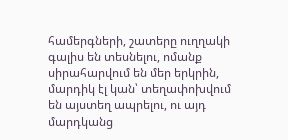համերգների, շատերը ուղղակի գալիս են տեսնելու, ոմանք սիրահարվում են մեր երկրին, մարդիկ էլ կան՝ տեղափոխվում են այստեղ ապրելու, ու այդ մարդկանց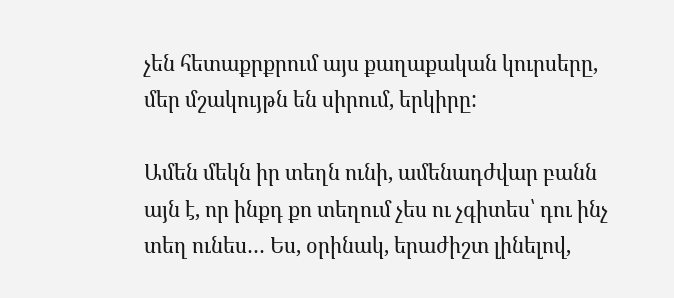չեն հետաքրքրում այս քաղաքական կուրսերը, մեր մշակույթն են սիրում, երկիրը:

Ամեն մեկն իր տեղն ունի, ամենադժվար բանն այն է, որ ինքդ քո տեղում չես ու չգիտես՝ դու ինչ տեղ ունես… Ես, օրինակ, երաժիշտ լինելով,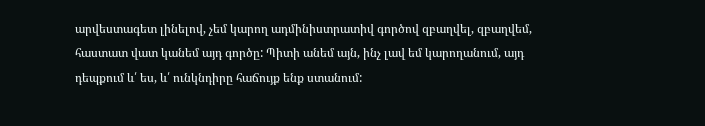արվեստագետ լինելով, չեմ կարող ադմինիստրատիվ գործով զբաղվել, զբաղվեմ, հաստատ վատ կանեմ այդ գործը: Պիտի անեմ այն, ինչ լավ եմ կարողանում, այդ դեպքում և՛ ես, և՛ ունկնդիրը հաճույք ենք ստանում: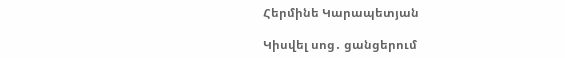Հերմինե Կարապետյան

Կիսվել սոց․ ցանցերում